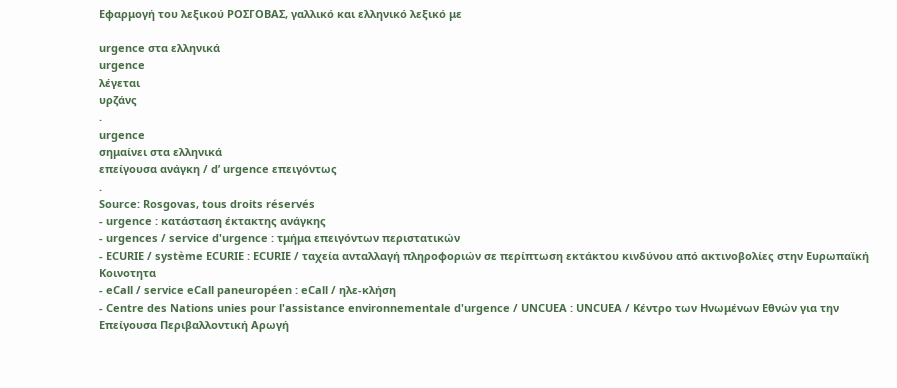Εφαρμογή του λεξικού ΡΟΣΓΟΒΑΣ, γαλλικό και ελληνικό λεξικό με

urgence στα ελληνικά
urgence
λέγεται
υρζάνς
.
urgence
σημαίνει στα ελληνικά
επείγουσα ανάγκη / d’ urgence επειγόντως
.
Source: Rosgovas, tous droits réservés
- urgence : κατάσταση έκτακτης ανάγκης
- urgences / service d'urgence : τμήμα επειγόντων περιστατικών
- ECURIE / système ECURIE : ECURIE / ταχεία ανταλλαγή πληροφοριών σε περίπτωση εκτάκτου κινδύνου από ακτινοβολίες στην Ευρωπαϊκή Κοινοτητα
- eCall / service eCall paneuropéen : eCall / ηλε-κλήση
- Centre des Nations unies pour l'assistance environnementale d'urgence / UNCUEA : UNCUEA / Κέντρο των Ηνωμένων Εθνών για την Επείγουσα Περιβαλλοντική Αρωγή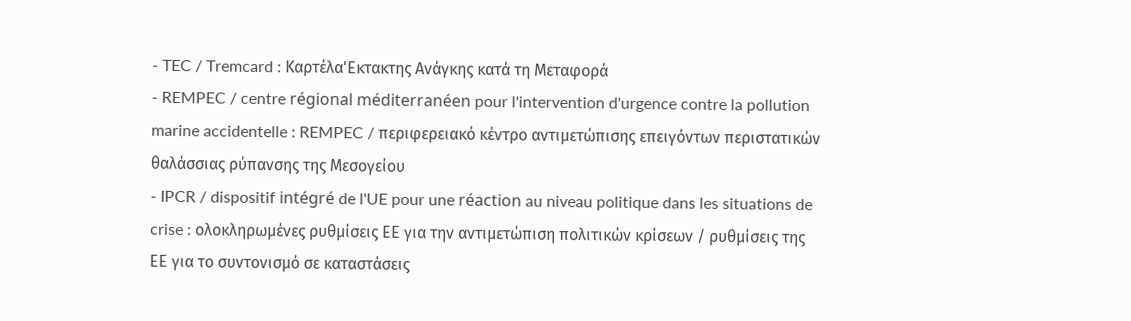- TEC / Tremcard : Καρτέλα'Εκτακτης Ανάγκης κατά τη Μεταφορά
- REMPEC / centre régional méditerranéen pour l'intervention d'urgence contre la pollution marine accidentelle : REMPEC / περιφερειακό κέντρο αντιμετώπισης επειγόντων περιστατικών θαλάσσιας ρύπανσης της Μεσογείου
- IPCR / dispositif intégré de l'UE pour une réaction au niveau politique dans les situations de crise : ολοκληρωμένες ρυθμίσεις ΕΕ για την αντιμετώπιση πολιτικών κρίσεων / ρυθμίσεις της ΕΕ για το συντονισμό σε καταστάσεις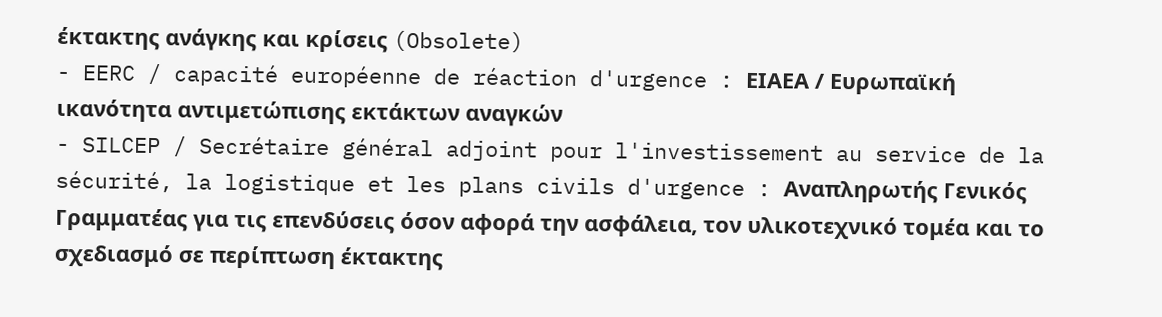έκτακτης ανάγκης και κρίσεις (Obsolete)
- EERC / capacité européenne de réaction d'urgence : ΕΙΑΕΑ / Ευρωπαϊκή ικανότητα αντιμετώπισης εκτάκτων αναγκών
- SILCEP / Secrétaire général adjoint pour l'investissement au service de la sécurité, la logistique et les plans civils d'urgence : Αναπληρωτής Γενικός Γραμματέας για τις επενδύσεις όσον αφορά την ασφάλεια, τον υλικοτεχνικό τομέα και το σχεδιασμό σε περίπτωση έκτακτης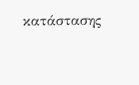κατάστασης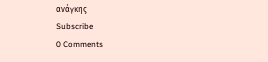ανάγκης
Subscribe
0 Comments